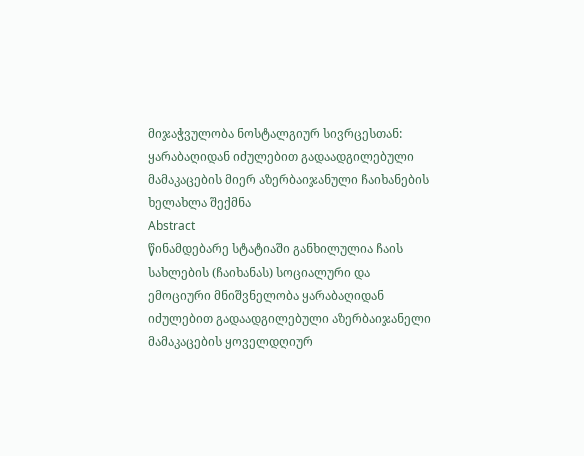მიჯაჭვულობა ნოსტალგიურ სივრცესთან: ყარაბაღიდან იძულებით გადაადგილებული მამაკაცების მიერ აზერბაიჯანული ჩაიხანების ხელახლა შექმნა
Abstract
წინამდებარე სტატიაში განხილულია ჩაის სახლების (ჩაიხანას) სოციალური და ემოციური მნიშვნელობა ყარაბაღიდან იძულებით გადაადგილებული აზერბაიჯანელი მამაკაცების ყოველდღიურ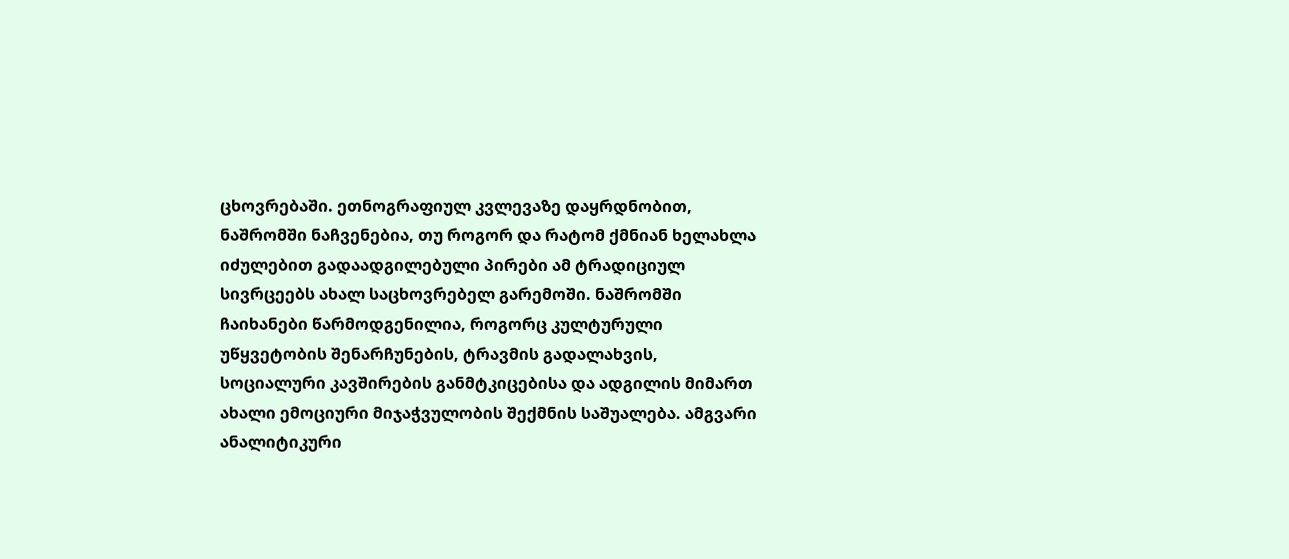ცხოვრებაში. ეთნოგრაფიულ კვლევაზე დაყრდნობით, ნაშრომში ნაჩვენებია, თუ როგორ და რატომ ქმნიან ხელახლა იძულებით გადაადგილებული პირები ამ ტრადიციულ სივრცეებს ახალ საცხოვრებელ გარემოში. ნაშრომში ჩაიხანები წარმოდგენილია, როგორც კულტურული უწყვეტობის შენარჩუნების, ტრავმის გადალახვის, სოციალური კავშირების განმტკიცებისა და ადგილის მიმართ ახალი ემოციური მიჯაჭვულობის შექმნის საშუალება. ამგვარი ანალიტიკური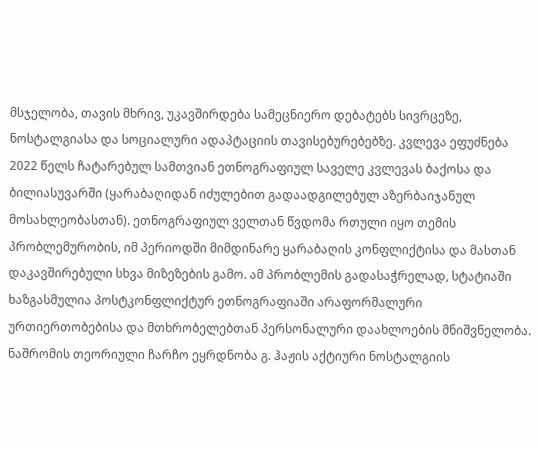მსჯელობა, თავის მხრივ, უკავშირდება სამეცნიერო დებატებს სივრცეზე, ნოსტალგიასა და სოციალური ადაპტაციის თავისებურებებზე. კვლევა ეფუძნება 2022 წელს ჩატარებულ სამთვიან ეთნოგრაფიულ საველე კვლევას ბაქოსა და ბილიასუვარში (ყარაბაღიდან იძულებით გადაადგილებულ აზერბაიჯანულ მოსახლეობასთან). ეთნოგრაფიულ ველთან წვდომა რთული იყო თემის პრობლემურობის, იმ პერიოდში მიმდინარე ყარაბაღის კონფლიქტისა და მასთან დაკავშირებული სხვა მიზეზების გამო. ამ პრობლემის გადასაჭრელად, სტატიაში ხაზგასმულია პოსტკონფლიქტურ ეთნოგრაფიაში არაფორმალური ურთიერთობებისა და მთხრობელებთან პერსონალური დაახლოების მნიშვნელობა.
ნაშრომის თეორიული ჩარჩო ეყრდნობა გ. ჰაჟის აქტიური ნოსტალგიის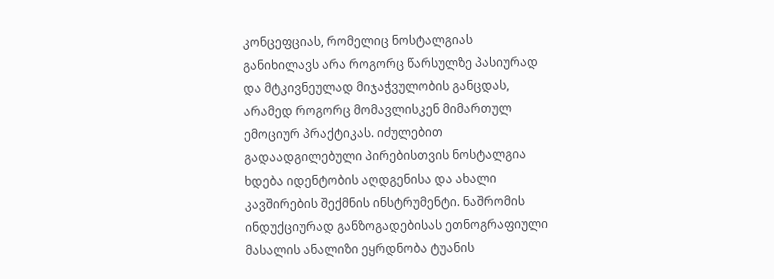კონცეფციას, რომელიც ნოსტალგიას განიხილავს არა როგორც წარსულზე პასიურად და მტკივნეულად მიჯაჭვულობის განცდას, არამედ როგორც მომავლისკენ მიმართულ ემოციურ პრაქტიკას. იძულებით გადაადგილებული პირებისთვის ნოსტალგია ხდება იდენტობის აღდგენისა და ახალი კავშირების შექმნის ინსტრუმენტი. ნაშრომის ინდუქციურად განზოგადებისას ეთნოგრაფიული მასალის ანალიზი ეყრდნობა ტუანის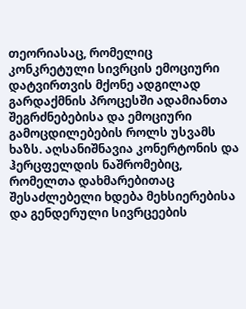თეორიასაც, რომელიც კონკრეტული სივრცის ემოციური დატვირთვის მქონე ადგილად გარდაქმნის პროცესში ადამიანთა შეგრძნებებისა და ემოციური გამოცდილებების როლს უსვამს ხაზს. აღსანიშნავია კონერტონის და ჰერცფელდის ნაშრომებიც, რომელთა დახმარებითაც შესაძლებელი ხდება მეხსიერებისა და გენდერული სივრცეების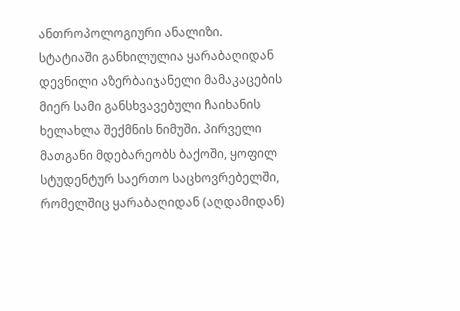ანთროპოლოგიური ანალიზი.
სტატიაში განხილულია ყარაბაღიდან დევნილი აზერბაიჯანელი მამაკაცების მიერ სამი განსხვავებული ჩაიხანის ხელახლა შექმნის ნიმუში. პირველი მათგანი მდებარეობს ბაქოში, ყოფილ სტუდენტურ საერთო საცხოვრებელში, რომელშიც ყარაბაღიდან (აღდამიდან)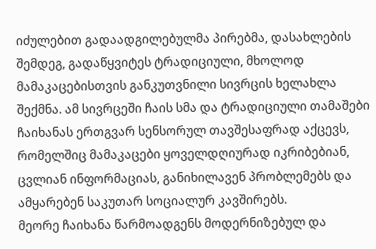იძულებით გადაადგილებულმა პირებმა, დასახლების შემდეგ, გადაწყვიტეს ტრადიციული, მხოლოდ მამაკაცებისთვის განკუთვნილი სივრცის ხელახლა შექმნა. ამ სივრცეში ჩაის სმა და ტრადიციული თამაშები ჩაიხანას ერთგვარ სენსორულ თავშესაფრად აქცევს, რომელშიც მამაკაცები ყოველდღიურად იკრიბებიან, ცვლიან ინფორმაციას, განიხილავენ პრობლემებს და ამყარებენ საკუთარ სოციალურ კავშირებს.
მეორე ჩაიხანა წარმოადგენს მოდერნიზებულ და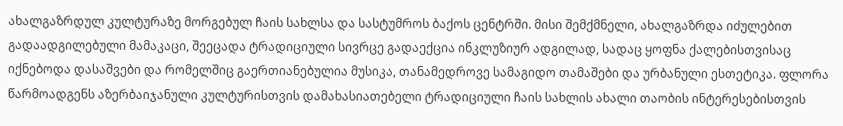ახალგაზრდულ კულტურაზე მორგებულ ჩაის სახლსა და სასტუმროს ბაქოს ცენტრში. მისი შემქმნელი, ახალგაზრდა იძულებით გადაადგილებული მამაკაცი, შეეცადა ტრადიციული სივრცე გადაექცია ინკლუზიურ ადგილად, სადაც ყოფნა ქალებისთვისაც იქნებოდა დასაშვები და რომელშიც გაერთიანებულია მუსიკა, თანამედროვე სამაგიდო თამაშები და ურბანული ესთეტიკა. ფლორა წარმოადგენს აზერბაიჯანული კულტურისთვის დამახასიათებელი ტრადიციული ჩაის სახლის ახალი თაობის ინტერესებისთვის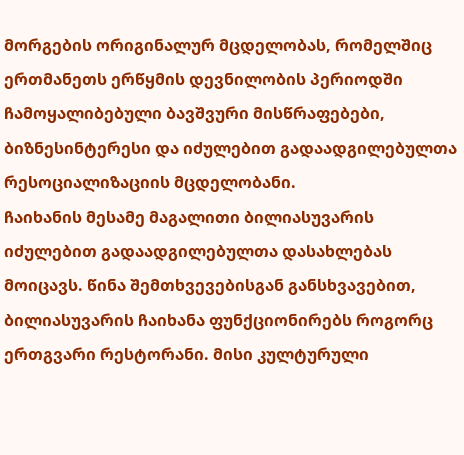მორგების ორიგინალურ მცდელობას, რომელშიც ერთმანეთს ერწყმის დევნილობის პერიოდში ჩამოყალიბებული ბავშვური მისწრაფებები, ბიზნესინტერესი და იძულებით გადაადგილებულთა რესოციალიზაციის მცდელობანი.
ჩაიხანის მესამე მაგალითი ბილიასუვარის იძულებით გადაადგილებულთა დასახლებას მოიცავს. წინა შემთხვევებისგან განსხვავებით, ბილიასუვარის ჩაიხანა ფუნქციონირებს როგორც ერთგვარი რესტორანი. მისი კულტურული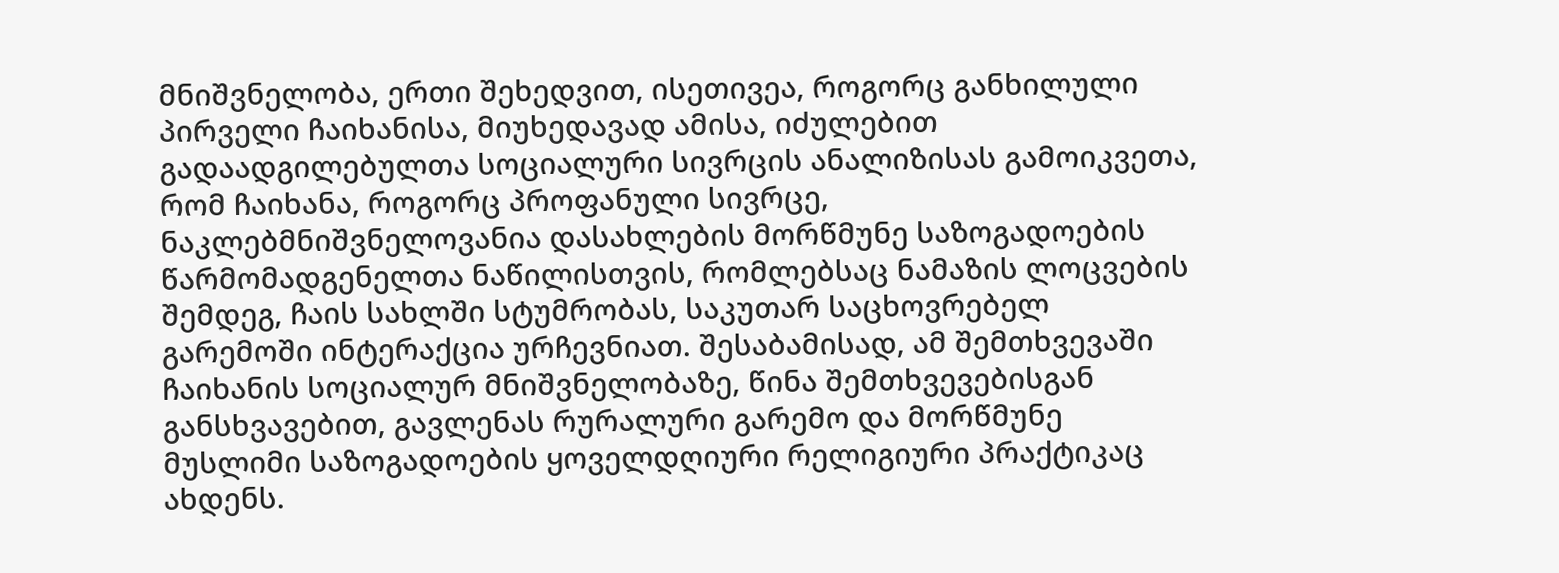მნიშვნელობა, ერთი შეხედვით, ისეთივეა, როგორც განხილული პირველი ჩაიხანისა, მიუხედავად ამისა, იძულებით გადაადგილებულთა სოციალური სივრცის ანალიზისას გამოიკვეთა, რომ ჩაიხანა, როგორც პროფანული სივრცე, ნაკლებმნიშვნელოვანია დასახლების მორწმუნე საზოგადოების წარმომადგენელთა ნაწილისთვის, რომლებსაც ნამაზის ლოცვების შემდეგ, ჩაის სახლში სტუმრობას, საკუთარ საცხოვრებელ გარემოში ინტერაქცია ურჩევნიათ. შესაბამისად, ამ შემთხვევაში ჩაიხანის სოციალურ მნიშვნელობაზე, წინა შემთხვევებისგან განსხვავებით, გავლენას რურალური გარემო და მორწმუნე მუსლიმი საზოგადოების ყოველდღიური რელიგიური პრაქტიკაც ახდენს.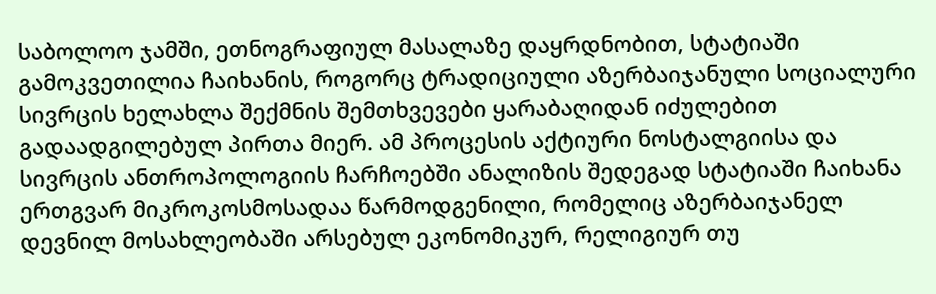საბოლოო ჯამში, ეთნოგრაფიულ მასალაზე დაყრდნობით, სტატიაში გამოკვეთილია ჩაიხანის, როგორც ტრადიციული აზერბაიჯანული სოციალური სივრცის ხელახლა შექმნის შემთხვევები ყარაბაღიდან იძულებით გადაადგილებულ პირთა მიერ. ამ პროცესის აქტიური ნოსტალგიისა და სივრცის ანთროპოლოგიის ჩარჩოებში ანალიზის შედეგად სტატიაში ჩაიხანა ერთგვარ მიკროკოსმოსადაა წარმოდგენილი, რომელიც აზერბაიჯანელ დევნილ მოსახლეობაში არსებულ ეკონომიკურ, რელიგიურ თუ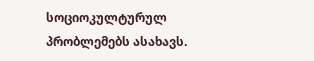სოციოკულტურულ პრობლემებს ასახავს.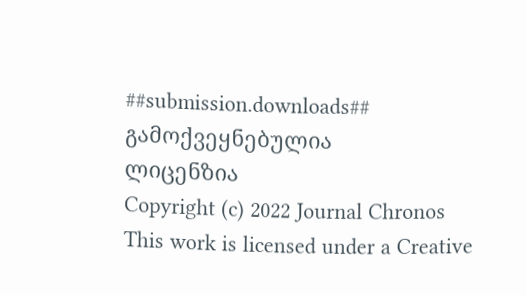##submission.downloads##
გამოქვეყნებულია
ლიცენზია
Copyright (c) 2022 Journal Chronos
This work is licensed under a Creative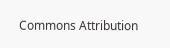Commons Attribution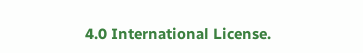4.0 International License.